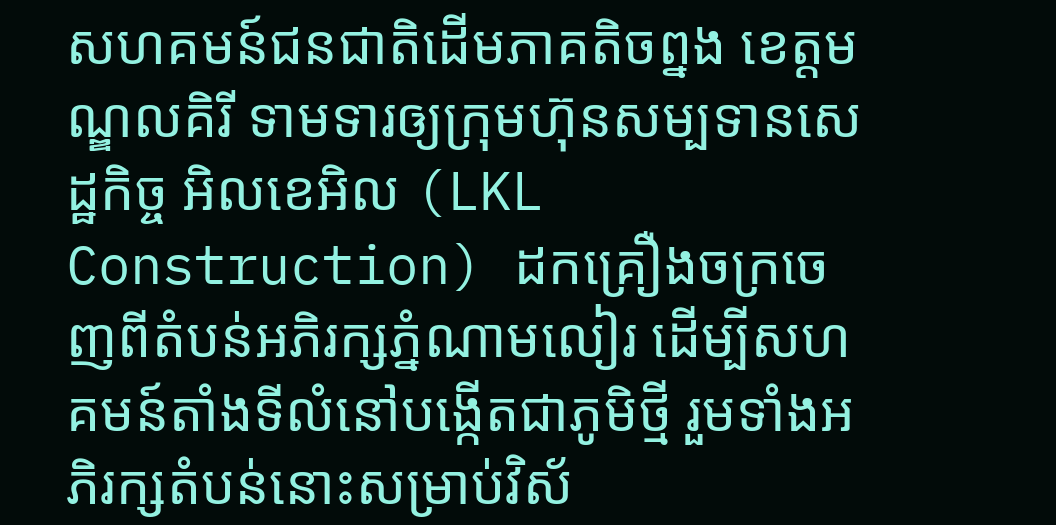សហគមន៍ជនជាតិដើមភាគតិចព្នង ខេត្តមណ្ឌលគិរី ទាមទារឲ្យក្រុមហ៊ុនសម្បទានសេដ្ឋកិច្ច អិលខេអិល (LKL Construction) ដកគ្រឿងចក្រចេញពីតំបន់អភិរក្សភ្នំណាមលៀរ ដើម្បីសហគមន៍តាំងទីលំនៅបង្កើតជាភូមិថ្មី រួមទាំងអភិរក្សតំបន់នោះសម្រាប់វិស័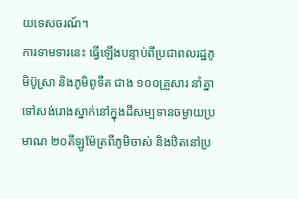យទេសចរណ៍។
ការទាមទារនេះ ធ្វើឡើងបន្ទាប់ពីប្រជាពលរដ្ឋភូមិប៊ូស្រា និងភូមិពូទឺត ជាង ១០០គ្រួសារ នាំគ្នាទៅសង់រោងស្នាក់នៅក្នុងដីសម្បទានចម្ងាយប្រមាណ ២០គីឡូម៉ែត្រពីភូមិចាស់ និងឋិតនៅប្រ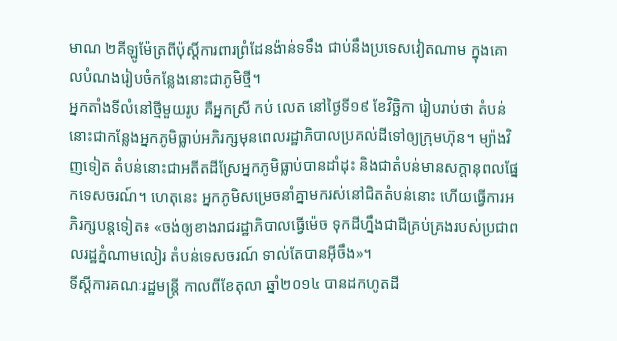មាណ ២គីឡូម៉ែត្រពីប៉ុស្តិ៍ការពារព្រំដែនង៉ាន់ទទឹង ជាប់នឹងប្រទេសវៀតណាម ក្នុងគោលបំណងរៀបចំកន្លែងនោះជាភូមិថ្មី។
អ្នកតាំងទីលំនៅថ្មីមួយរូប គឺអ្នកស្រី កប់ លេត នៅថ្ងៃទី១៩ ខែវិច្ឆិកា រៀបរាប់ថា តំបន់នោះជាកន្លែងអ្នកភូមិធ្លាប់អភិរក្សមុនពេលរដ្ឋាភិបាលប្រគល់ដីទៅឲ្យក្រុមហ៊ុន។ ម្យ៉ាងវិញទៀត តំបន់នោះជាអតីតដីស្រែអ្នកភូមិធ្លាប់បានដាំដុះ និងជាតំបន់មានសក្ដានុពលផ្នែកទេសចរណ៍។ ហេតុនេះ អ្នកភូមិសម្រេចនាំគ្នាមករស់នៅជិតតំបន់នោះ ហើយធ្វើការអភិរក្សបន្តទៀត៖ «ចង់ឲ្យខាងរាជរដ្ឋាភិបាលធ្វើម៉េច ទុកដីហ្នឹងជាដីគ្រប់គ្រងរបស់ប្រជាពលរដ្ឋភ្នំណាមលៀរ តំបន់ទេសចរណ៍ ទាល់តែបានអ៊ីចឹង»។
ទីស្ដីការគណៈរដ្ឋមន្ត្រី កាលពីខែតុលា ឆ្នាំ២០១៤ បានដកហូតដី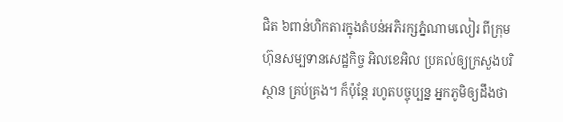ជិត ៦ពាន់ហិកតារក្នុងតំបន់អភិរក្សភ្នំណាមលៀរ ពីក្រុមហ៊ុនសម្បទានសេដ្ឋកិច្ច អិលខេអិល ប្រគល់ឲ្យក្រសួងបរិស្ថាន គ្រប់គ្រង។ ក៏ប៉ុន្តែ រហូតបច្ចុប្បន្ន អ្នកភូមិឲ្យដឹងថា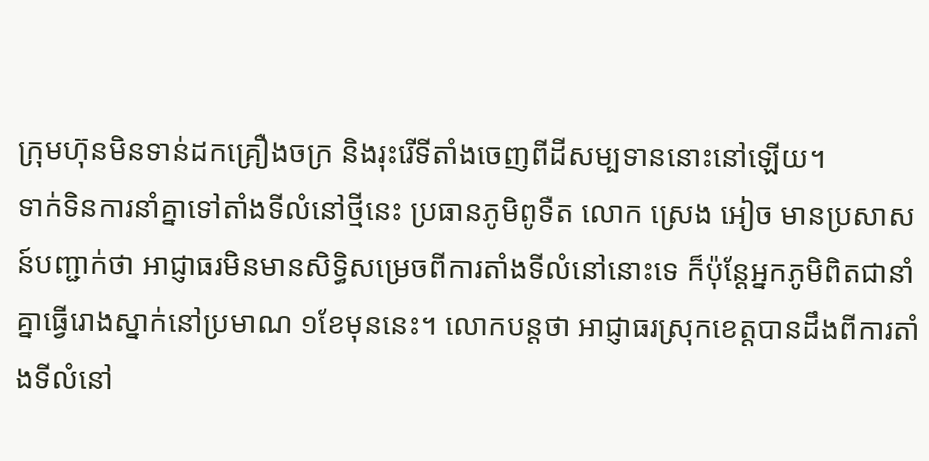ក្រុមហ៊ុនមិនទាន់ដកគ្រឿងចក្រ និងរុះរើទីតាំងចេញពីដីសម្បទាននោះនៅឡើយ។
ទាក់ទិនការនាំគ្នាទៅតាំងទីលំនៅថ្មីនេះ ប្រធានភូមិពូទឺត លោក ស្រេង អៀច មានប្រសាសន៍បញ្ជាក់ថា អាជ្ញាធរមិនមានសិទ្ធិសម្រេចពីការតាំងទីលំនៅនោះទេ ក៏ប៉ុន្តែអ្នកភូមិពិតជានាំគ្នាធ្វើរោងស្នាក់នៅប្រមាណ ១ខែមុននេះ។ លោកបន្តថា អាជ្ញាធរស្រុកខេត្តបានដឹងពីការតាំងទីលំនៅ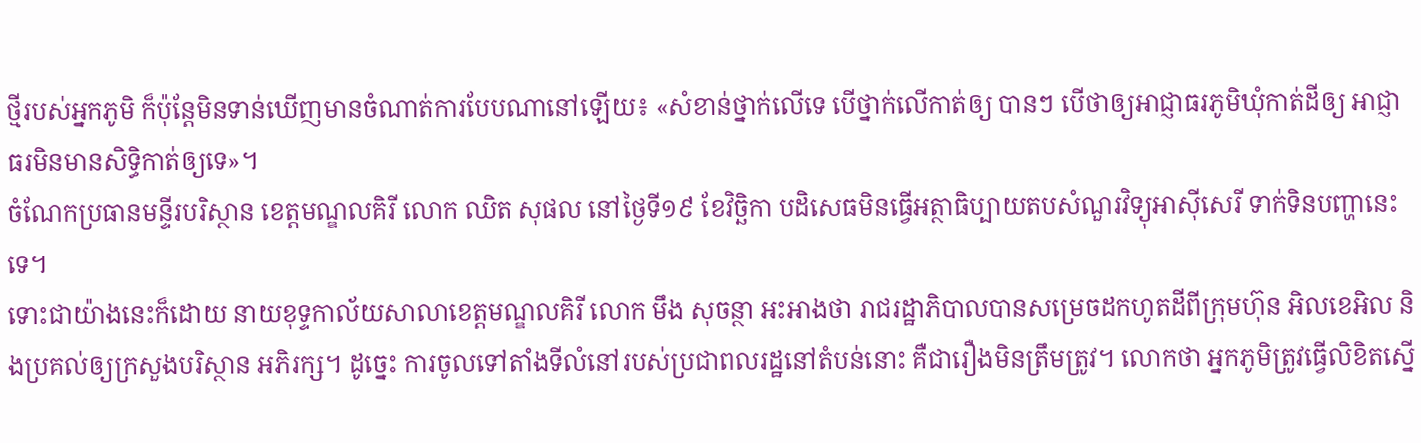ថ្មីរបស់អ្នកភូមិ ក៏ប៉ុន្តែមិនទាន់ឃើញមានចំណាត់ការបែបណានៅឡើយ៖ «សំខាន់ថ្នាក់លើទេ បើថ្នាក់លើកាត់ឲ្យ បានៗ បើថាឲ្យអាជ្ញាធរភូមិឃុំកាត់ដីឲ្យ អាជ្ញាធរមិនមានសិទ្ធិកាត់ឲ្យទេ»។
ចំណែកប្រធានមន្ទីរបរិស្ថាន ខេត្តមណ្ឌលគិរី លោក ឈិត សុផល នៅថ្ងៃទី១៩ ខែវិច្ឆិកា បដិសេធមិនធ្វើអត្ថាធិប្បាយតបសំណួរវិទ្យុអាស៊ីសេរី ទាក់ទិនបញ្ហានេះទេ។
ទោះជាយ៉ាងនេះក៏ដោយ នាយខុទ្ទកាល័យសាលាខេត្តមណ្ឌលគិរី លោក មឹង សុចន្ថា អះអាងថា រាជរដ្ឋាភិបាលបានសម្រេចដកហូតដីពីក្រុមហ៊ុន អិលខេអិល និងប្រគល់ឲ្យក្រសួងបរិស្ថាន អភិរក្ស។ ដូច្នេះ ការចូលទៅតាំងទីលំនៅរបស់ប្រជាពលរដ្ឋនៅតំបន់នោះ គឺជារឿងមិនត្រឹមត្រូវ។ លោកថា អ្នកភូមិត្រូវធ្វើលិខិតស្នើ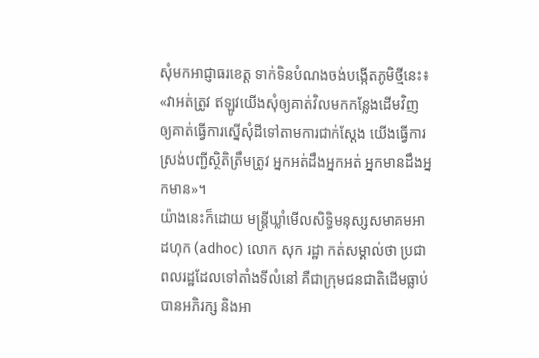សុំមកអាជ្ញាធរខេត្ត ទាក់ទិនបំណងចង់បង្កើតភូមិថ្មីនេះ៖ «វាអត់ត្រូវ ឥឡូវយើងសុំឲ្យគាត់វិលមកកន្លែងដើមវិញ ឲ្យគាត់ធ្វើការស្នើសុំដីទៅតាមការជាក់ស្តែង យើងធ្វើការស្រង់បញ្ជីស្ថិតិត្រឹមត្រូវ អ្នកអត់ដឹងអ្នកអត់ អ្នកមានដឹងអ្នកមាន»។
យ៉ាងនេះក៏ដោយ មន្ត្រីឃ្លាំមើលសិទ្ធិមនុស្សសមាគមអាដហុក (adhoc) លោក សុក រដ្ឋា កត់សម្គាល់ថា ប្រជាពលរដ្ឋដែលទៅតាំងទីលំនៅ គឺជាក្រុមជនជាតិដើមធ្លាប់បានអភិរក្ស និងអា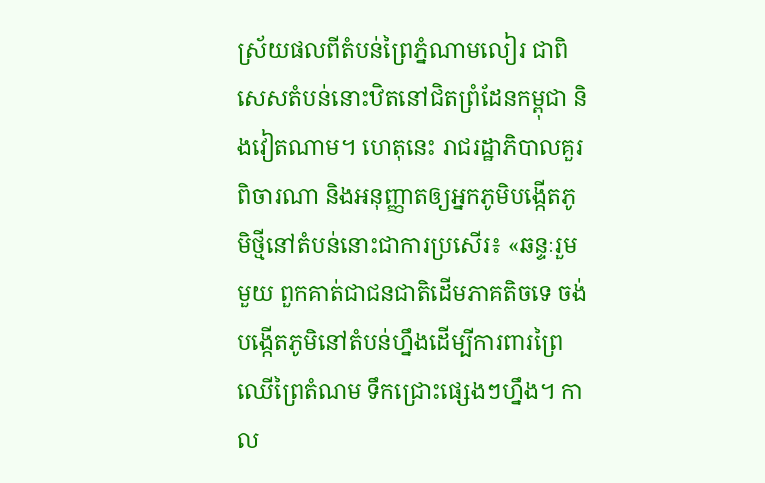ស្រ័យផលពីតំបន់ព្រៃភ្នំណាមលៀរ ជាពិសេសតំបន់នោះឋិតនៅជិតព្រំដែនកម្ពុជា និងវៀតណាម។ ហេតុនេះ រាជរដ្ឋាភិបាលគួរពិចារណា និងអនុញ្ញាតឲ្យអ្នកភូមិបង្កើតភូមិថ្មីនៅតំបន់នោះជាការប្រសើរ៖ «ឆន្ទៈរួមមួយ ពួកគាត់ជាជនជាតិដើមភាគតិចទេ ចង់បង្កើតភូមិនៅតំបន់ហ្នឹងដើម្បីការពារព្រៃឈើព្រៃតំណម ទឹកជ្រោះផ្សេងៗហ្នឹង។ កាល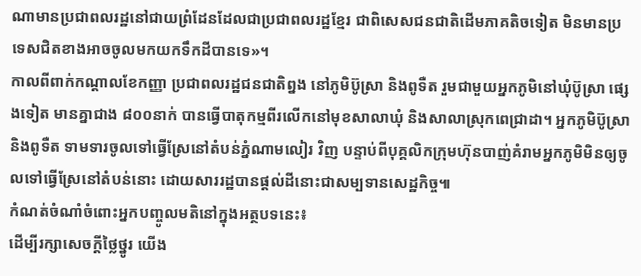ណាមានប្រជាពលរដ្ឋនៅជាយព្រំដែនដែលជាប្រជាពលរដ្ឋខ្មែរ ជាពិសេសជនជាតិដើមភាគតិចទៀត មិនមានប្រទេសជិតខាងអាចចូលមកយកទឹកដីបានទេ»។
កាលពីពាក់កណ្ដាលខែកញ្ញា ប្រជាពលរដ្ឋជនជាតិព្នង នៅភូមិប៊ូស្រា និងពូទឺត រួមជាមួយអ្នកភូមិនៅឃុំប៊ូស្រា ផ្សេងទៀត មានគ្នាជាង ៨០០នាក់ បានធ្វើបាតុកម្មពីរលើកនៅមុខសាលាឃុំ និងសាលាស្រុកពេជ្រាដា។ អ្នកភូមិប៊ូស្រា និងពូទឺត ទាមទារចូលទៅធ្វើស្រែនៅតំបន់ភ្នំណាមលៀរ វិញ បន្ទាប់ពីបុគ្គលិកក្រុមហ៊ុនបាញ់គំរាមអ្នកភូមិមិនឲ្យចូលទៅធ្វើស្រែនៅតំបន់នោះ ដោយសាររដ្ឋបានផ្តល់ដីនោះជាសម្បទានសេដ្ឋកិច្ច៕
កំណត់ចំណាំចំពោះអ្នកបញ្ចូលមតិនៅក្នុងអត្ថបទនេះ៖
ដើម្បីរក្សាសេចក្ដីថ្លៃថ្នូរ យើង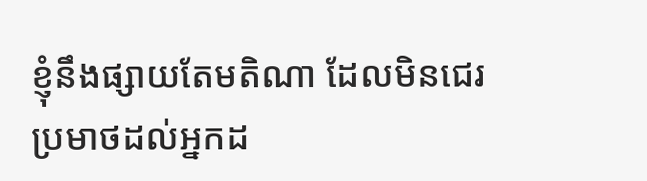ខ្ញុំនឹងផ្សាយតែមតិណា ដែលមិនជេរប្រមាថដល់អ្នកដ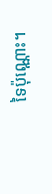ទៃប៉ុណ្ណោះ។